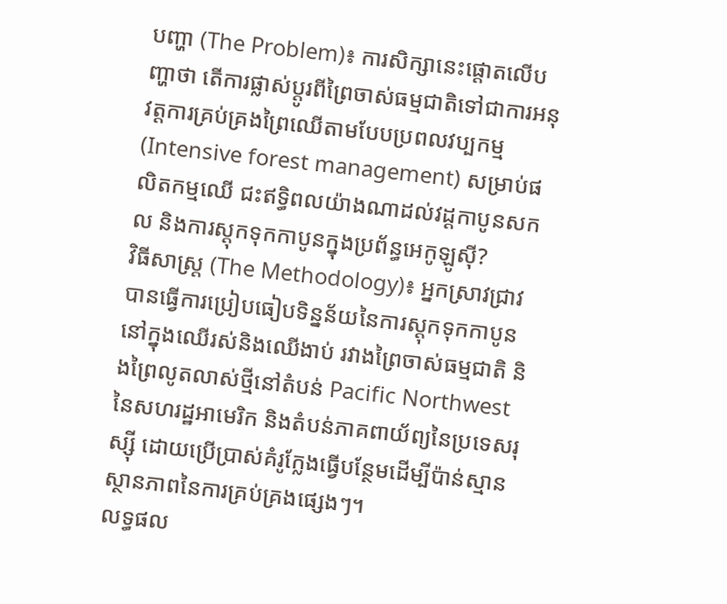បញ្ហា (The Problem)៖ ការសិក្សានេះផ្តោតលើបញ្ហាថា តើការផ្លាស់ប្តូរពីព្រៃចាស់ធម្មជាតិទៅជាការអនុវត្តការគ្រប់គ្រងព្រៃឈើតាមបែបប្រពលវប្បកម្ម (Intensive forest management) សម្រាប់ផលិតកម្មឈើ ជះឥទ្ធិពលយ៉ាងណាដល់វដ្តកាបូនសកល និងការស្តុកទុកកាបូនក្នុងប្រព័ន្ធអេកូឡូស៊ី?
វិធីសាស្ត្រ (The Methodology)៖ អ្នកស្រាវជ្រាវបានធ្វើការប្រៀបធៀបទិន្នន័យនៃការស្តុកទុកកាបូននៅក្នុងឈើរស់និងឈើងាប់ រវាងព្រៃចាស់ធម្មជាតិ និងព្រៃលូតលាស់ថ្មីនៅតំបន់ Pacific Northwest នៃសហរដ្ឋអាមេរិក និងតំបន់ភាគពាយ័ព្យនៃប្រទេសរុស្ស៊ី ដោយប្រើប្រាស់គំរូក្លែងធ្វើបន្ថែមដើម្បីប៉ាន់ស្មានស្ថានភាពនៃការគ្រប់គ្រងផ្សេងៗ។
លទ្ធផល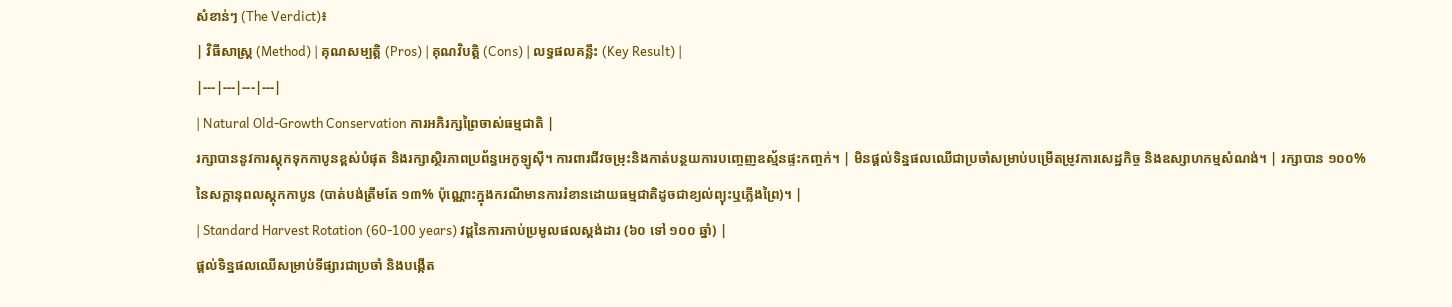សំខាន់ៗ (The Verdict)៖
| វិធីសាស្ត្រ (Method) | គុណសម្បត្តិ (Pros) | គុណវិបត្តិ (Cons) | លទ្ធផលគន្លឹះ (Key Result) |
|---|---|---|---|
| Natural Old-Growth Conservation ការអភិរក្សព្រៃចាស់ធម្មជាតិ |
រក្សាបាននូវការស្តុកទុកកាបូនខ្ពស់បំផុត និងរក្សាស្ថិរភាពប្រព័ន្ធអេកូឡូស៊ី។ ការពារជីវចម្រុះនិងកាត់បន្ថយការបញ្ចេញឧស្ម័នផ្ទះកញ្ចក់។ | មិនផ្តល់ទិន្នផលឈើជាប្រចាំសម្រាប់បម្រើតម្រូវការសេដ្ឋកិច្ច និងឧស្សាហកម្មសំណង់។ | រក្សាបាន ១០០% នៃសក្តានុពលស្តុកកាបូន (បាត់បង់ត្រឹមតែ ១៣% ប៉ុណ្ណោះក្នុងករណីមានការរំខានដោយធម្មជាតិដូចជាខ្យល់ព្យុះឬភ្លើងព្រៃ)។ |
| Standard Harvest Rotation (60-100 years) វដ្តនៃការកាប់ប្រមូលផលស្តង់ដារ (៦០ ទៅ ១០០ ឆ្នាំ) |
ផ្តល់ទិន្នផលឈើសម្រាប់ទីផ្សារជាប្រចាំ និងបង្កើត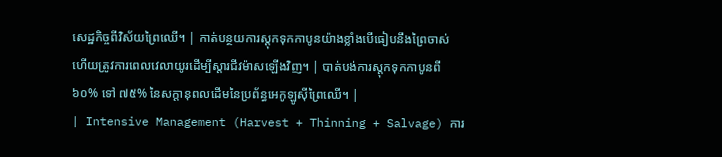សេដ្ឋកិច្ចពីវិស័យព្រៃឈើ។ | កាត់បន្ថយការស្តុកទុកកាបូនយ៉ាងខ្លាំងបើធៀបនឹងព្រៃចាស់ ហើយត្រូវការពេលវេលាយូរដើម្បីស្តារជីវម៉ាសឡើងវិញ។ | បាត់បង់ការស្តុកទុកកាបូនពី ៦០% ទៅ ៧៥% នៃសក្តានុពលដើមនៃប្រព័ន្ធអេកូឡូស៊ីព្រៃឈើ។ |
| Intensive Management (Harvest + Thinning + Salvage) ការ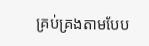គ្រប់គ្រងតាមបែប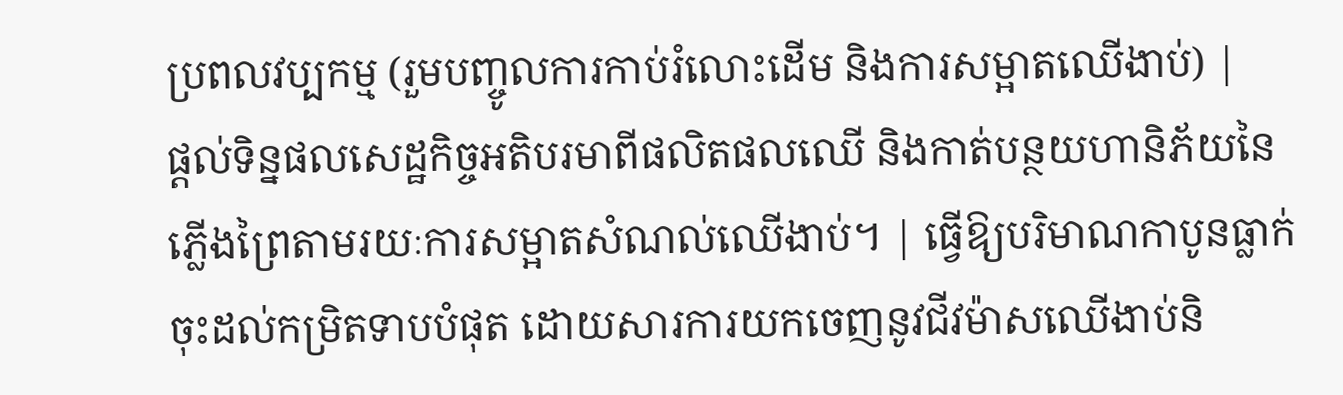ប្រពលវប្បកម្ម (រួមបញ្ចូលការកាប់រំលោះដើម និងការសម្អាតឈើងាប់) |
ផ្តល់ទិន្នផលសេដ្ឋកិច្ចអតិបរមាពីផលិតផលឈើ និងកាត់បន្ថយហានិភ័យនៃភ្លើងព្រៃតាមរយៈការសម្អាតសំណល់ឈើងាប់។ | ធ្វើឱ្យបរិមាណកាបូនធ្លាក់ចុះដល់កម្រិតទាបបំផុត ដោយសារការយកចេញនូវជីវម៉ាសឈើងាប់និ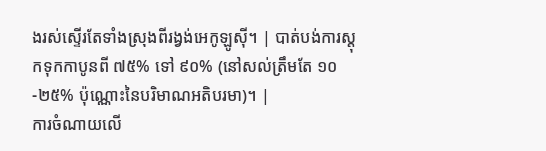ងរស់ស្ទើរតែទាំងស្រុងពីរង្វង់អេកូឡូស៊ី។ | បាត់បង់ការស្តុកទុកកាបូនពី ៧៥% ទៅ ៩០% (នៅសល់ត្រឹមតែ ១០-២៥% ប៉ុណ្ណោះនៃបរិមាណអតិបរមា)។ |
ការចំណាយលើ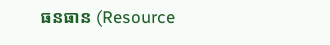ធនធាន (Resource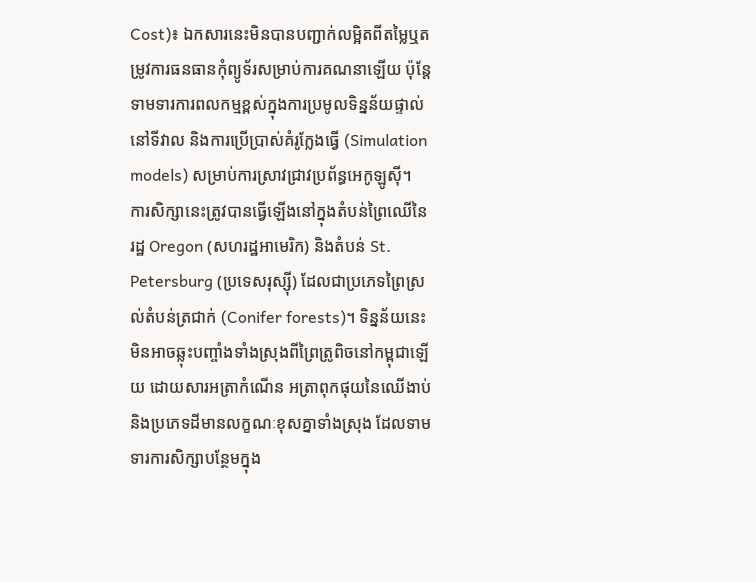Cost)៖ ឯកសារនេះមិនបានបញ្ជាក់លម្អិតពីតម្លៃឬតម្រូវការធនធានកុំព្យូទ័រសម្រាប់ការគណនាឡើយ ប៉ុន្តែទាមទារការពលកម្មខ្ពស់ក្នុងការប្រមូលទិន្នន័យផ្ទាល់នៅទីវាល និងការប្រើប្រាស់គំរូក្លែងធ្វើ (Simulation models) សម្រាប់ការស្រាវជ្រាវប្រព័ន្ធអេកូឡូស៊ី។
ការសិក្សានេះត្រូវបានធ្វើឡើងនៅក្នុងតំបន់ព្រៃឈើនៃរដ្ឋ Oregon (សហរដ្ឋអាមេរិក) និងតំបន់ St. Petersburg (ប្រទេសរុស្ស៊ី) ដែលជាប្រភេទព្រៃស្រល់តំបន់ត្រជាក់ (Conifer forests)។ ទិន្នន័យនេះមិនអាចឆ្លុះបញ្ចាំងទាំងស្រុងពីព្រៃត្រូពិចនៅកម្ពុជាឡើយ ដោយសារអត្រាកំណើន អត្រាពុកផុយនៃឈើងាប់ និងប្រភេទដីមានលក្ខណៈខុសគ្នាទាំងស្រុង ដែលទាមទារការសិក្សាបន្ថែមក្នុង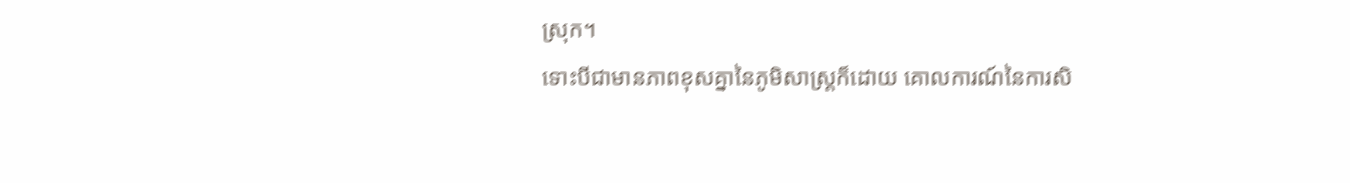ស្រុក។
ទោះបីជាមានភាពខុសគ្នានៃភូមិសាស្ត្រក៏ដោយ គោលការណ៍នៃការសិ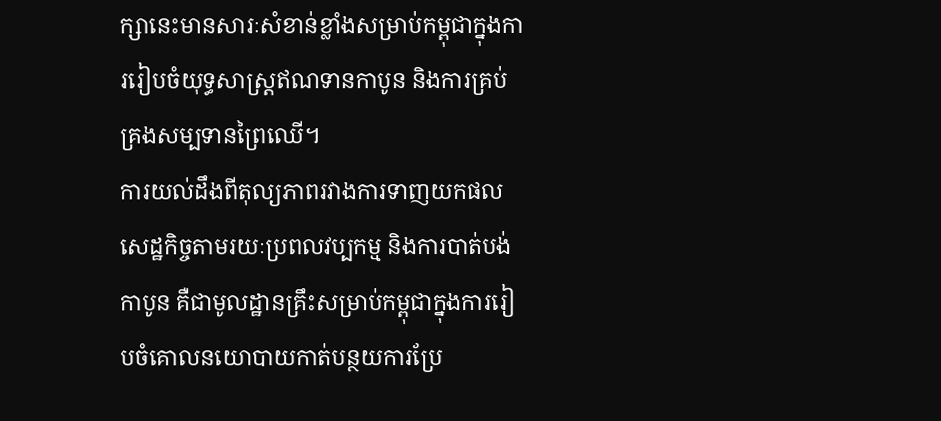ក្សានេះមានសារៈសំខាន់ខ្លាំងសម្រាប់កម្ពុជាក្នុងការរៀបចំយុទ្ធសាស្ត្រឥណទានកាបូន និងការគ្រប់គ្រងសម្បទានព្រៃឈើ។
ការយល់ដឹងពីតុល្យភាពរវាងការទាញយកផលសេដ្ឋកិច្ចតាមរយៈប្រពលវប្បកម្ម និងការបាត់បង់កាបូន គឺជាមូលដ្ឋានគ្រឹះសម្រាប់កម្ពុជាក្នុងការរៀបចំគោលនយោបាយកាត់បន្ថយការប្រែ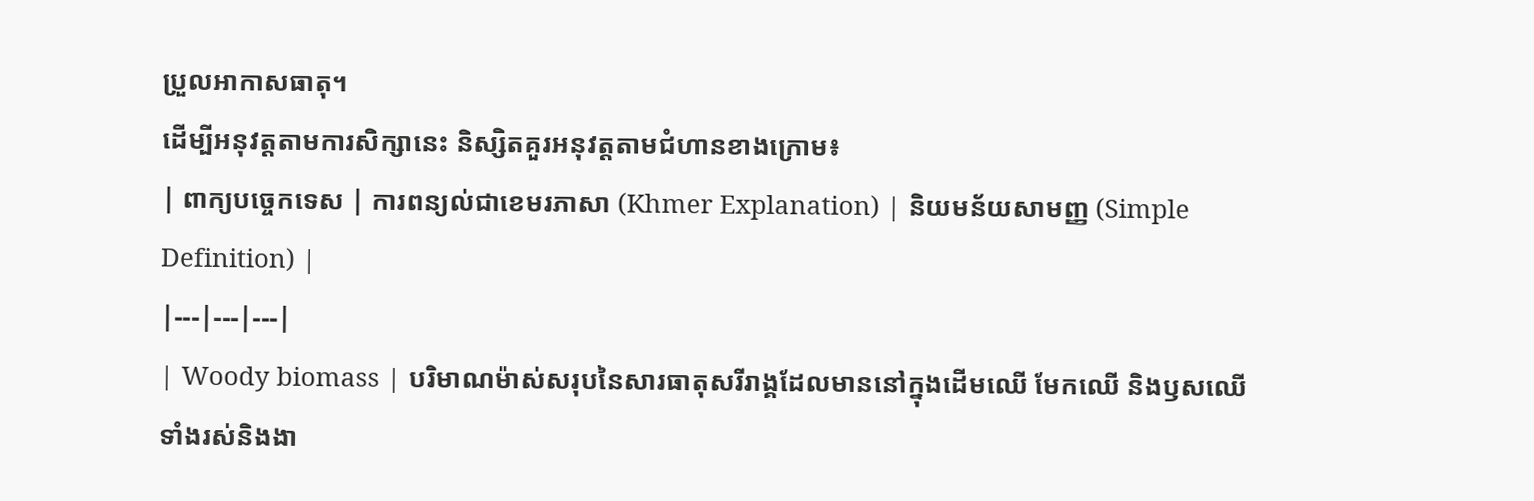ប្រួលអាកាសធាតុ។
ដើម្បីអនុវត្តតាមការសិក្សានេះ និស្សិតគួរអនុវត្តតាមជំហានខាងក្រោម៖
| ពាក្យបច្ចេកទេស | ការពន្យល់ជាខេមរភាសា (Khmer Explanation) | និយមន័យសាមញ្ញ (Simple Definition) |
|---|---|---|
| Woody biomass | បរិមាណម៉ាស់សរុបនៃសារធាតុសរីរាង្គដែលមាននៅក្នុងដើមឈើ មែកឈើ និងឫសឈើ ទាំងរស់និងងា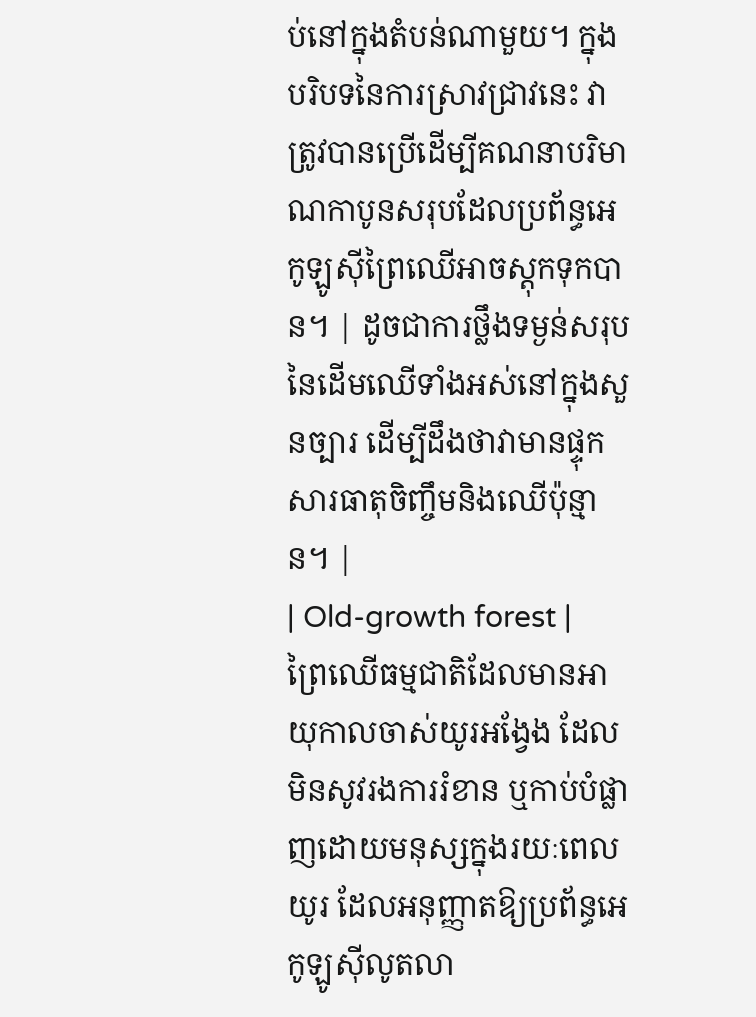ប់នៅក្នុងតំបន់ណាមួយ។ ក្នុងបរិបទនៃការស្រាវជ្រាវនេះ វាត្រូវបានប្រើដើម្បីគណនាបរិមាណកាបូនសរុបដែលប្រព័ន្ធអេកូឡូស៊ីព្រៃឈើអាចស្តុកទុកបាន។ | ដូចជាការថ្លឹងទម្ងន់សរុបនៃដើមឈើទាំងអស់នៅក្នុងសួនច្បារ ដើម្បីដឹងថាវាមានផ្ទុកសារធាតុចិញ្ចឹមនិងឈើប៉ុន្មាន។ |
| Old-growth forest | ព្រៃឈើធម្មជាតិដែលមានអាយុកាលចាស់យូរអង្វែង ដែលមិនសូវរងការរំខាន ឬកាប់បំផ្លាញដោយមនុស្សក្នុងរយៈពេលយូរ ដែលអនុញ្ញាតឱ្យប្រព័ន្ធអេកូឡូស៊ីលូតលា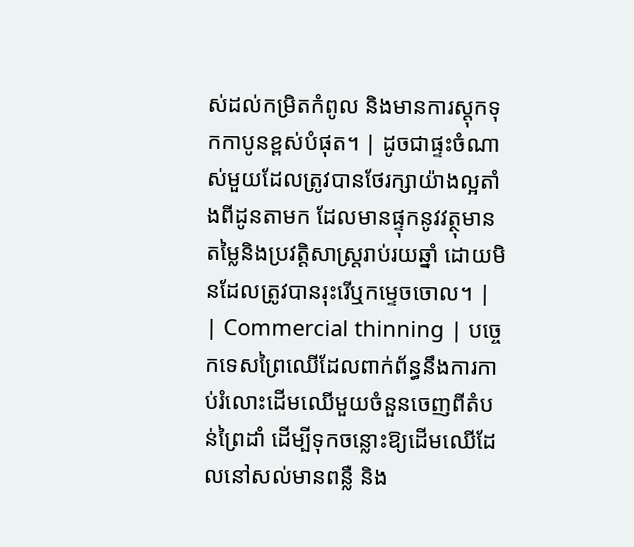ស់ដល់កម្រិតកំពូល និងមានការស្តុកទុកកាបូនខ្ពស់បំផុត។ | ដូចជាផ្ទះចំណាស់មួយដែលត្រូវបានថែរក្សាយ៉ាងល្អតាំងពីដូនតាមក ដែលមានផ្ទុកនូវវត្ថុមានតម្លៃនិងប្រវត្តិសាស្ត្ររាប់រយឆ្នាំ ដោយមិនដែលត្រូវបានរុះរើឬកម្ទេចចោល។ |
| Commercial thinning | បច្ចេកទេសព្រៃឈើដែលពាក់ព័ន្ធនឹងការកាប់រំលោះដើមឈើមួយចំនួនចេញពីតំបន់ព្រៃដាំ ដើម្បីទុកចន្លោះឱ្យដើមឈើដែលនៅសល់មានពន្លឺ និង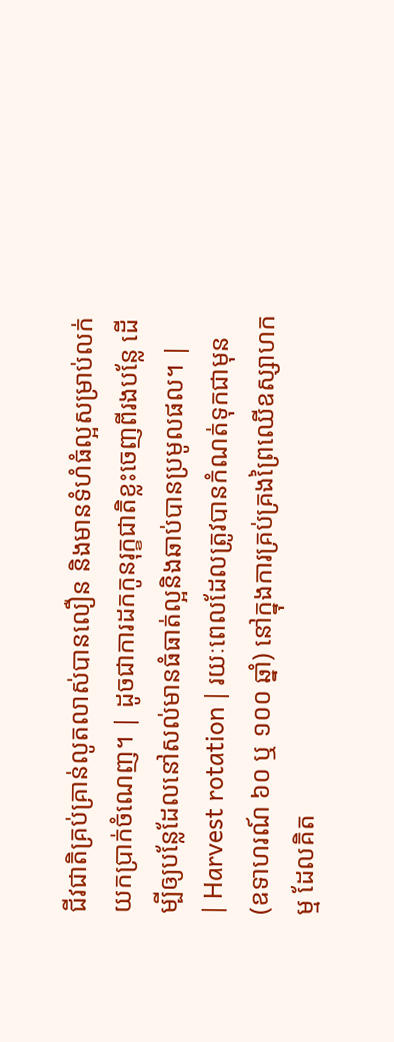ជីវជាតិគ្រប់គ្រាន់លូតលាស់បានលឿន និងមានទំហំធំល្អសម្រាប់លក់យកប្រាក់ចំណេញ។ | ដូចជាការដកកូនរុក្ខជាតិខ្លះចេញពីរងបន្លែ ដើម្បីឲ្យបន្លែដែលនៅសល់មានធំធាត់ល្អនិងឆាប់បានប្រមូលផល។ |
| Harvest rotation | រយៈពេលដែលត្រូវបានកំណត់ទុកជាមុន (ឧទាហរណ៍ ៦០ ឬ ១០០ ឆ្នាំ) នៅក្នុងការគ្រប់គ្រងព្រៃឈើឧស្សាហកម្ម ដែលគិត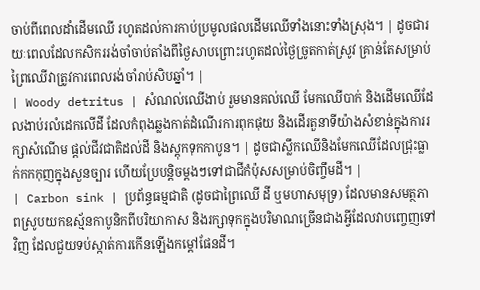ចាប់ពីពេលដាំដើមឈើ រហូតដល់ការកាប់ប្រមូលផលដើមឈើទាំងនោះទាំងស្រុង។ | ដូចជារយៈពេលដែលកសិកររង់ចាំចាប់តាំងពីថ្ងៃសាបព្រោះរហូតដល់ថ្ងៃច្រូតកាត់ស្រូវ គ្រាន់តែសម្រាប់ព្រៃឈើវាត្រូវការពេលរង់ចាំរាប់សិបឆ្នាំ។ |
| Woody detritus | សំណល់ឈើងាប់ រួមមានគល់ឈើ មែកឈើបាក់ និងដើមឈើដែលងាប់រលំដេកលើដី ដែលកំពុងឆ្លងកាត់ដំណើរការពុកផុយ និងដើរតួនាទីយ៉ាងសំខាន់ក្នុងការរក្សាសំណើម ផ្តល់ជីវជាតិដល់ដី និងស្តុកទុកកាបូន។ | ដូចជាស្លឹកឈើនិងមែកឈើដែលជ្រុះធ្លាក់កកកុញក្នុងសួនច្បារ ហើយប្រែបន្តិចម្តងៗទៅជាជីកំប៉ុសសម្រាប់ចិញ្ចឹមដី។ |
| Carbon sink | ប្រព័ន្ធធម្មជាតិ (ដូចជាព្រៃឈើ ដី ឬមហាសមុទ្រ) ដែលមានសមត្ថភាពស្រូបយកឧស្ម័នកាបូនិកពីបរិយាកាស និងរក្សាទុកក្នុងបរិមាណច្រើនជាងអ្វីដែលវាបញ្ចេញទៅវិញ ដែលជួយទប់ស្កាត់ការកើនឡើងកម្តៅផែនដី។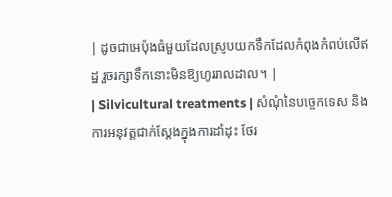| ដូចជាអេប៉ុងធំមួយដែលស្រូបយកទឹកដែលកំពុងកំពប់លើឥដ្ឋ រួចរក្សាទឹកនោះមិនឱ្យហូររាលដាល។ |
| Silvicultural treatments | សំណុំនៃបច្ចេកទេស និងការអនុវត្តជាក់ស្តែងក្នុងការដាំដុះ ថែរ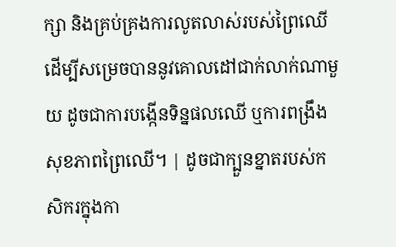ក្សា និងគ្រប់គ្រងការលូតលាស់របស់ព្រៃឈើ ដើម្បីសម្រេចបាននូវគោលដៅជាក់លាក់ណាមួយ ដូចជាការបង្កើនទិន្នផលឈើ ឬការពង្រឹងសុខភាពព្រៃឈើ។ | ដូចជាក្បួនខ្នាតរបស់កសិករក្នុងកា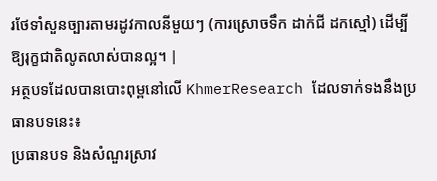រថែទាំសួនច្បារតាមរដូវកាលនីមួយៗ (ការស្រោចទឹក ដាក់ជី ដកស្មៅ) ដើម្បីឱ្យរុក្ខជាតិលូតលាស់បានល្អ។ |
អត្ថបទដែលបានបោះពុម្ពនៅលើ KhmerResearch ដែលទាក់ទងនឹងប្រធានបទនេះ៖
ប្រធានបទ និងសំណួរស្រាវ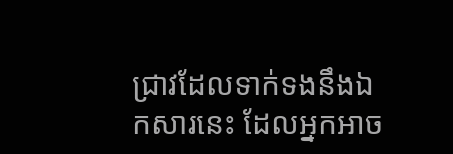ជ្រាវដែលទាក់ទងនឹងឯកសារនេះ ដែលអ្នកអាច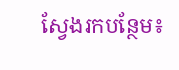ស្វែងរកបន្ថែម៖